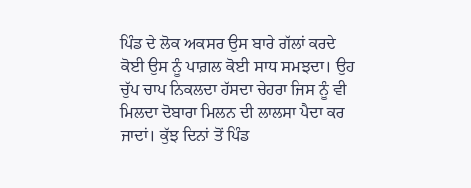ਪਿੰਡ ਦੇ ਲੋਕ ਅਕਸਰ ਉਸ ਬਾਰੇ ਗੱਲਾਂ ਕਰਦੇ ਕੋਈ ਉਸ ਨੂੰ ਪਾਗ਼ਲ ਕੋਈ ਸਾਧ ਸਮਝਦਾ। ਉਹ ਚੁੱਪ ਚਾਪ ਨਿਕਲਦਾ ਹੱਸਦਾ ਚੇਹਰਾ ਜਿਸ ਨੂੰ ਵੀ ਮਿਲਦਾ ਦੋਬਾਰਾ ਮਿਲਨ ਦੀ ਲਾਲਸਾ ਪੈਦਾ ਕਰ ਜਾਦਾਂ। ਕੁੱਝ ਦਿਨਾਂ ਤੋਂ ਪਿੰਡ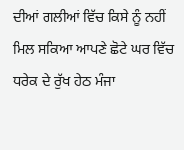ਦੀਆਂ ਗਲੀਆਂ ਵਿੱਚ ਕਿਸੇ ਨੂੰ ਨਹੀਂ ਮਿਲ ਸਕਿਆ ਆਪਣੇ ਛੋਟੇ ਘਰ ਵਿੱਚ ਧਰੇਕ ਦੇ ਰੁੱਖ ਹੇਠ ਮੰਜਾ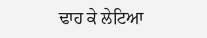ਢਾਹ ਕੇ ਲੇਟਿਆ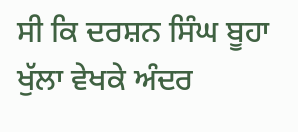ਸੀ ਕਿ ਦਰਸ਼ਨ ਸਿੰਘ ਬੂਹਾ ਖੁੱਲਾ ਵੇਖਕੇ ਅੰਦਰ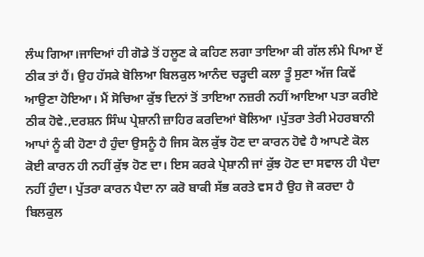ਲੰਘ ਗਿਆ।ਜਾਦਿਆਂ ਹੀ ਗੋਡੇ ਤੋਂ ਹਲੂਣ ਕੇ ਕਹਿਣ ਲਗਾ ਤਾਇਆ ਕੀ ਗੱਲ ਲੰਮੇ ਪਿਆ ਏਂ ਠੀਕ ਤਾਂ ਹੈਂ। ਉਹ ਹੱਸਕੇ ਬੋਲਿਆ ਬਿਲਕੁਲ ਆਨੰਦ ਚੜ੍ਹਦੀ ਕਲਾ ਤੂੰ ਸੁਣਾ ਅੱਜ ਕਿਵੇਂ ਆਉਣਾ ਹੋਇਆ। ਮੈਂ ਸੋਚਿਆ ਕੁੱਝ ਦਿਨਾਂ ਤੋਂ ਤਾਇਆ ਨਜ਼ਰੀ ਨਹੀਂ ਆਇਆ ਪਤਾ ਕਰੀਏ ਠੀਕ ਹੋਵੇ.,ਦਰਸ਼ਨ ਸਿੰਘ ਪ੍ਰੇਸ਼ਾਨੀ ਜ਼ਾਹਿਰ ਕਰਦਿਆਂ ਬੋਲਿਆ ।ਪੁੱਤਰਾ ਤੇਰੀ ਮੇਹਰਬਾਨੀ ਆਪਾਂ ਨੂੰ ਕੀ ਹੋਣਾ ਹੈ ਹੁੰਦਾ ਉਸਨੂੰ ਹੈ ਜਿਸ ਕੋਲ ਕੁੱਝ ਹੋਣ ਦਾ ਕਾਰਨ ਹੋਵੇ ਹੈ ਆਪਣੇ ਕੋਲ ਕੋਈ ਕਾਰਨ ਹੀ ਨਹੀਂ ਕੁੱਝ ਹੋਣ ਦਾ। ਇਸ ਕਰਕੇ ਪ੍ਰੇਸ਼ਾਨੀ ਜਾਂ ਕੁੱਝ ਹੋਣ ਦਾ ਸਵਾਲ ਹੀ ਪੈਦਾ ਨਹੀਂ ਹੁੰਦਾ। ਪੁੱਤਰਾ ਕਾਰਨ ਪੈਦਾ ਨਾ ਕਰੋ ਬਾਕੀ ਸੱਭ ਕਰਤੇ ਵਸ ਹੈ ਉਹ ਜੋ ਕਰਦਾ ਹੈ ਬਿਲਕੁਲ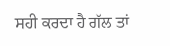ਸਹੀ ਕਰਦਾ ਹੈ ਗੱਲ ਤਾਂ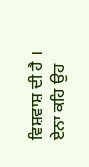ਵਿਸ਼ਵਾਸ਼ ਦੀ ਹੈ । ਏਨਾ ਕਹਿ ਉਹ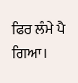ਫਿਰ ਲੰਮੇ ਪੈ ਗਿਆ।